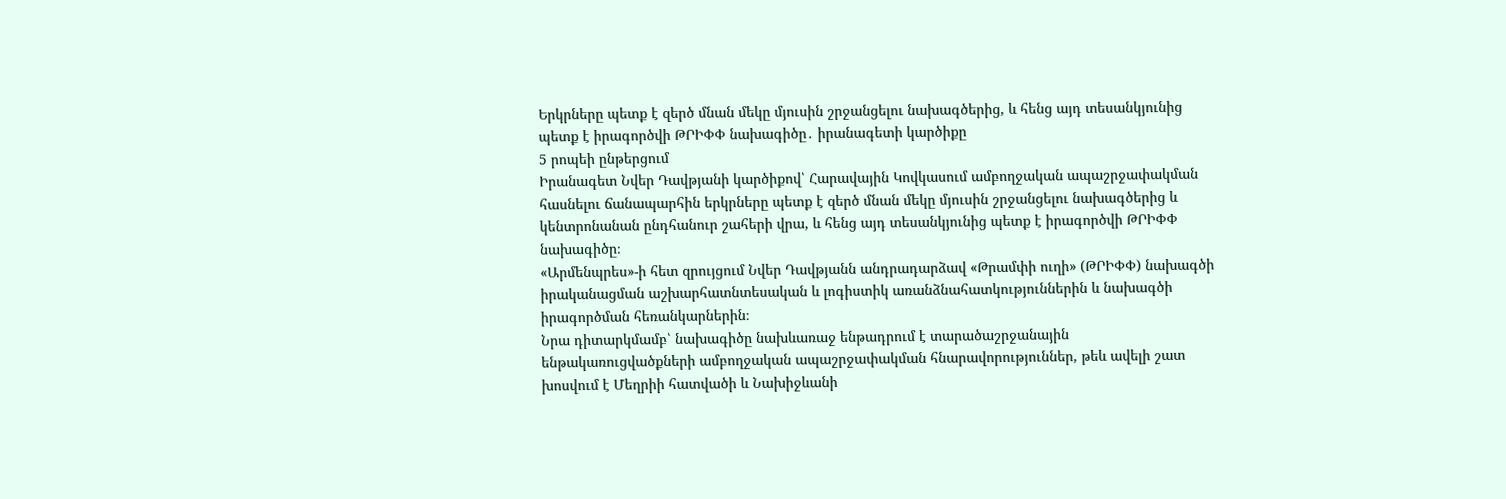Երկրները պետք է զերծ մնան մեկը մյուսին շրջանցելու նախագծերից, և հենց այդ տեսանկյունից պետք է իրագործվի ԹՐԻՓՓ նախագիծը․ իրանագետի կարծիքը
5 րոպեի ընթերցում
Իրանագետ Նվեր Դավթյանի կարծիքով՝ Հարավային Կովկասում ամբողջական ապաշրջափակման հասնելու ճանապարհին երկրները պետք է զերծ մնան մեկը մյուսին շրջանցելու նախագծերից և կենտրոնանան ընդհանուր շահերի վրա, և հենց այդ տեսանկյունից պետք է իրագործվի ԹՐԻՓՓ նախագիծը։
«Արմենպրես»-ի հետ զրույցում Նվեր Դավթյանն անդրադարձավ «Թրամփի ուղի» (ԹՐԻՓՓ) նախագծի իրականացման աշխարհատնտեսական և լոգիստիկ առանձնահատկություններին և նախագծի իրագործման հեռանկարներին։
Նրա դիտարկմամբ՝ նախագիծը նախևառաջ ենթադրում է տարածաշրջանային ենթակառուցվածքների ամբողջական ապաշրջափակման հնարավորություններ, թեև ավելի շատ խոսվում է Մեղրիի հատվածի և Նախիջևանի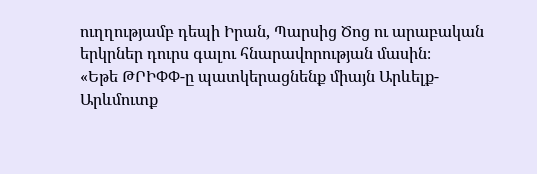ուղղությամբ դեպի Իրան, Պարսից Ծոց ու արաբական երկրներ դուրս գալու հնարավորության մասին։
«Եթե ԹՐԻՓՓ-ը պատկերացնենք միայն Արևելք-Արևմուտք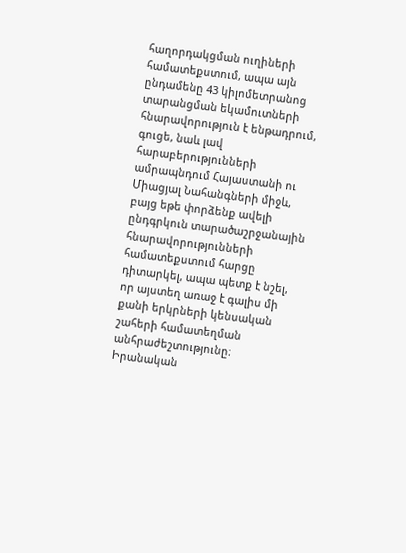հաղորդակցման ուղիների համատեքստում, ապա այն ընդամենը 43 կիլոմետրանոց տարանցման եկամուտների հնարավորություն է ենթադրում, գուցե, նաև լավ հարաբերությունների ամրապնդում Հայաստանի ու Միացյալ Նահանգների միջև, բայց եթե փորձենք ավելի ընդգրկուն տարածաշրջանային հնարավորությունների համատեքստում հարցը դիտարկել, ապա պետք է նշել, որ այստեղ առաջ է գալիս մի քանի երկրների կենսական շահերի համատեղման անհրաժեշտությունը։ Իրանական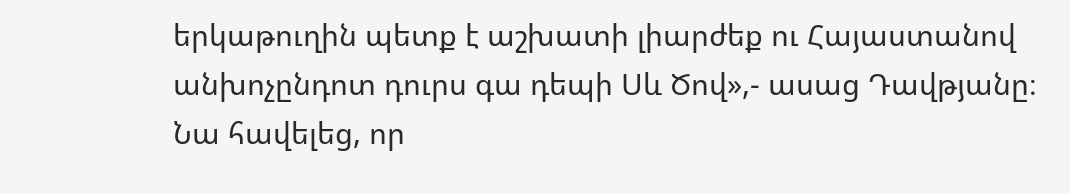երկաթուղին պետք է աշխատի լիարժեք ու Հայաստանով անխոչընդոտ դուրս գա դեպի Սև Ծով»,- ասաց Դավթյանը։
Նա հավելեց, որ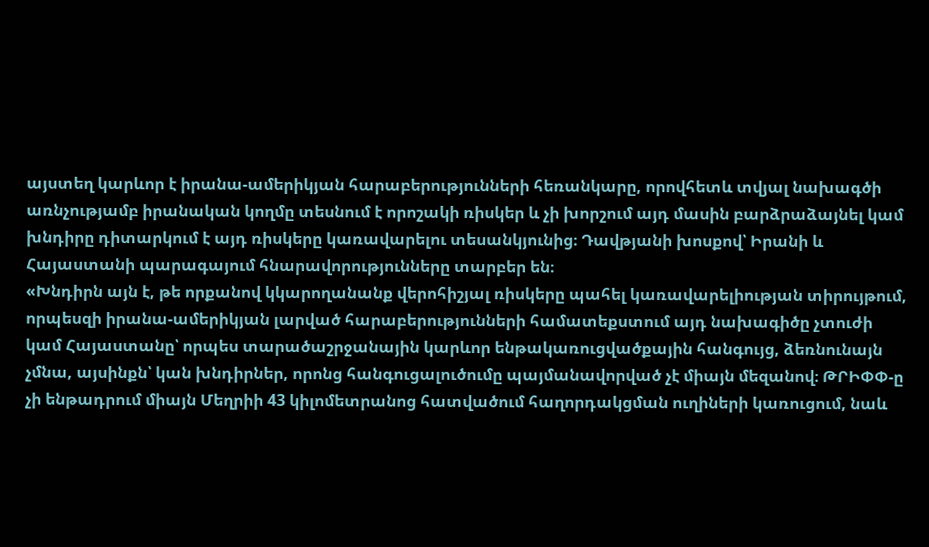այստեղ կարևոր է իրանա-ամերիկյան հարաբերությունների հեռանկարը, որովհետև տվյալ նախագծի առնչությամբ իրանական կողմը տեսնում է որոշակի ռիսկեր և չի խորշում այդ մասին բարձրաձայնել կամ խնդիրը դիտարկում է այդ ռիսկերը կառավարելու տեսանկյունից։ Դավթյանի խոսքով՝ Իրանի և Հայաստանի պարագայում հնարավորությունները տարբեր են։
«Խնդիրն այն է, թե որքանով կկարողանանք վերոհիշյալ ռիսկերը պահել կառավարելիության տիրույթում, որպեսզի իրանա-ամերիկյան լարված հարաբերությունների համատեքստում այդ նախագիծը չտուժի կամ Հայաստանը՝ որպես տարածաշրջանային կարևոր ենթակառուցվածքային հանգույց, ձեռնունայն չմնա, այսինքն՝ կան խնդիրներ, որոնց հանգուցալուծումը պայմանավորված չէ միայն մեզանով։ ԹՐԻՓՓ-ը չի ենթադրում միայն Մեղրիի 43 կիլոմետրանոց հատվածում հաղորդակցման ուղիների կառուցում, նաև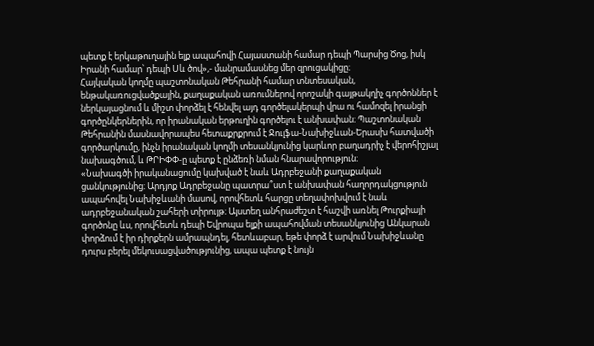պետք է երկաթուղային ելք ապահովի Հայաստանի համար դեպի Պարսից Ծոց, իսկ Իրանի համար՝ դեպի Սև ծով»,- մանրամասնեց մեր զրուցակիցը։
Հայկական կողմը պաշտոնական Թեհրանի համար տնտեսական, ենթակառուցվածքային, քաղաքական առումներով որոշակի գայթակղիչ գործոններ է ներկայացնում և միշտ փորձել է հենվել այդ գործելակերպի վրա ու համոզել իրանցի գործընկերներին, որ իրանական երթուղին գործելու է անխափան։ Պաշտոնական Թեհրանին մասնավորապես հետաքրքրում է Ջուլֆա-Նախիջևան-Երասխ հատվածի գործարկումը, ինչն իրանական կողմի տեսանկյունից կարևոր բաղադրիչ է վերոհիշյալ նախագծում, և ԹՐԻՓՓ-ը պետք է ընձեռի նման հնարավորություն։
«Նախագծի իրականացումը կախված է նաև Ադրբեջանի քաղաքական ցանկությունից։ Արդյոք Ադրբեջանը պատրա՞ստ է անխափան հաղորդակցություն ապահովել Նախիջևանի մասով, որովհետև հարցը տեղափոխվում է նաև ադրբեջանական շահերի տիրույթ։ Այստեղ անհրաժեշտ է հաշվի առնել Թուրքիայի գործոնը ևս, որովհետև դեպի Եվրոպա ելքի ապահովման տեսանկյունից Անկարան փորձում է իր դիրքերն ամրապնդել, հետևաբար, եթե փորձ է արվում Նախիջևանը դուրս բերել մեկուսացվածությունից, ապա պետք է նույն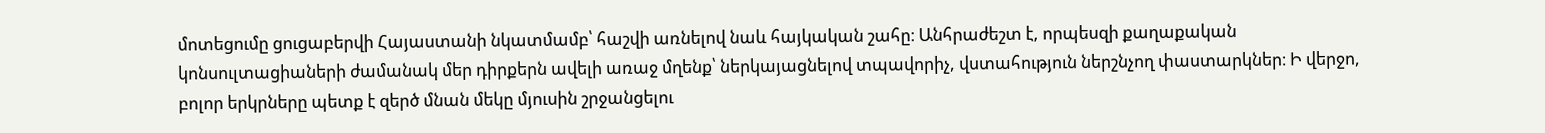մոտեցումը ցուցաբերվի Հայաստանի նկատմամբ՝ հաշվի առնելով նաև հայկական շահը։ Անհրաժեշտ է, որպեսզի քաղաքական կոնսուլտացիաների ժամանակ մեր դիրքերն ավելի առաջ մղենք՝ ներկայացնելով տպավորիչ, վստահություն ներշնչող փաստարկներ։ Ի վերջո, բոլոր երկրները պետք է զերծ մնան մեկը մյուսին շրջանցելու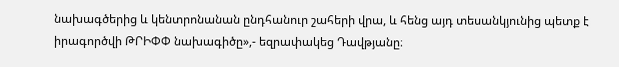նախագծերից և կենտրոնանան ընդհանուր շահերի վրա, և հենց այդ տեսանկյունից պետք է իրագործվի ԹՐԻՓՓ նախագիծը»,- եզրափակեց Դավթյանը։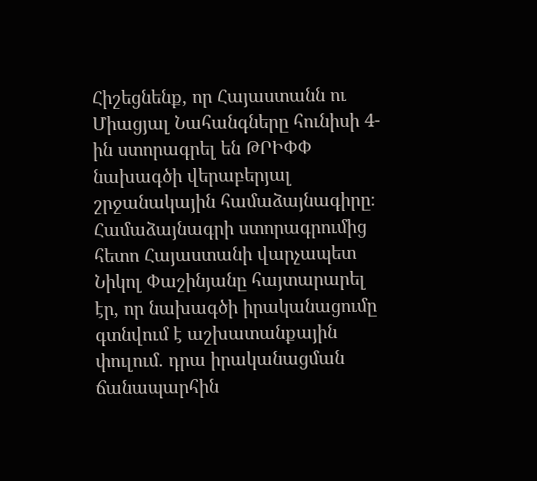Հիշեցնենք, որ Հայաստանն ու Միացյալ Նահանգները հունիսի 4-ին ստորագրել են ԹՐԻՓՓ նախագծի վերաբերյալ շրջանակային համաձայնագիրը։
Համաձայնագրի ստորագրումից հետո Հայաստանի վարչապետ Նիկոլ Փաշինյանը հայտարարել էր, որ նախագծի իրականացումը գտնվում է աշխատանքային փուլում. դրա իրականացման ճանապարհին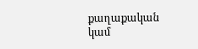քաղաքական կամ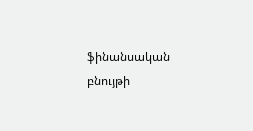ֆինանսական բնույթի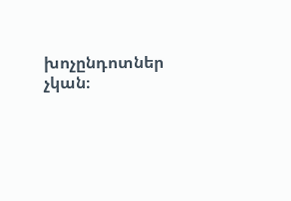խոչընդոտներ չկան։